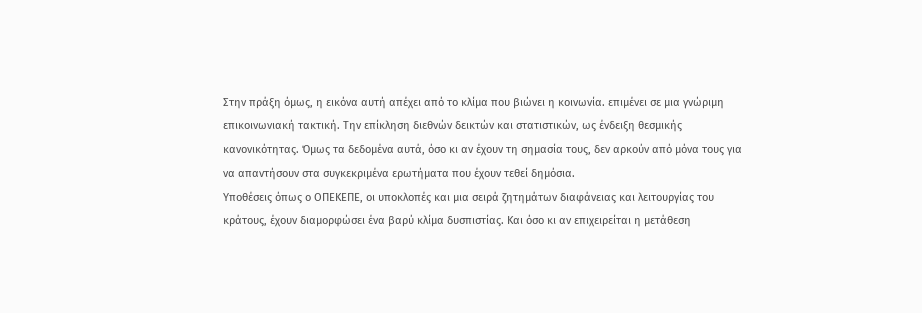Στην πράξη όμως, η εικόνα αυτή απέχει από το κλίμα που βιώνει η κοινωνία. επιμένει σε μια γνώριμη επικοινωνιακή τακτική. Την επίκληση διεθνών δεικτών και στατιστικών, ως ένδειξη θεσμικής κανονικότητας. Όμως τα δεδομένα αυτά, όσο κι αν έχουν τη σημασία τους, δεν αρκούν από μόνα τους για να απαντήσουν στα συγκεκριμένα ερωτήματα που έχουν τεθεί δημόσια.
Υποθέσεις όπως ο ΟΠΕΚΕΠΕ, οι υποκλοπές και μια σειρά ζητημάτων διαφάνειας και λειτουργίας του κράτους, έχουν διαμορφώσει ένα βαρύ κλίμα δυσπιστίας. Και όσο κι αν επιχειρείται η μετάθεση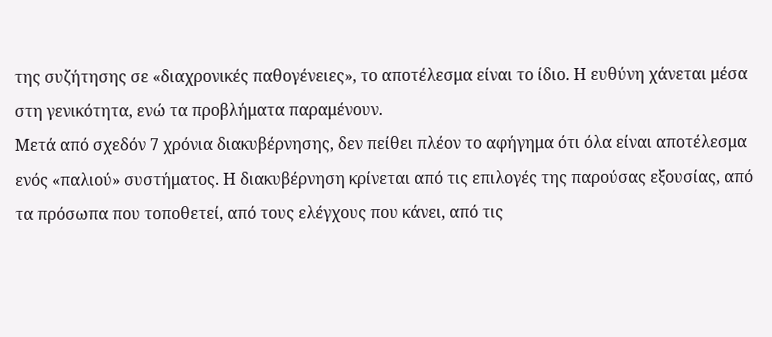της συζήτησης σε «διαχρονικές παθογένειες», το αποτέλεσμα είναι το ίδιο. Η ευθύνη χάνεται μέσα στη γενικότητα, ενώ τα προβλήματα παραμένουν.
Μετά από σχεδόν 7 χρόνια διακυβέρνησης, δεν πείθει πλέον το αφήγημα ότι όλα είναι αποτέλεσμα ενός «παλιού» συστήματος. Η διακυβέρνηση κρίνεται από τις επιλογές της παρούσας εξουσίας, από τα πρόσωπα που τοποθετεί, από τους ελέγχους που κάνει, από τις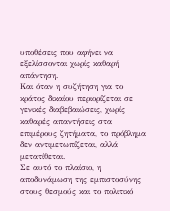υποθέσεις που αφήνει να εξελίσσονται χωρίς καθαρή απάντηση.
Και όταν η συζήτηση για το κράτος δικαίου περιορίζεται σε γενικές διαβεβαιώσεις, χωρίς καθαρές απαντήσεις στα επιμέρους ζητήματα, το πρόβλημα δεν αντιμετωπίζεται, αλλά μετατίθεται.
Σε αυτό το πλαίσιο, η αποδυνάμωση της εμπιστοσύνης στους θεσμούς και το πολιτικό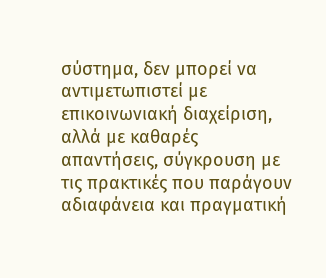σύστημα, δεν μπορεί να αντιμετωπιστεί με επικοινωνιακή διαχείριση, αλλά με καθαρές απαντήσεις, σύγκρουση με τις πρακτικές που παράγουν αδιαφάνεια και πραγματική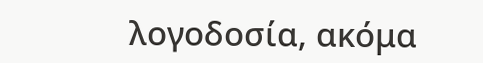λογοδοσία, ακόμα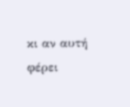κι αν αυτή φέρει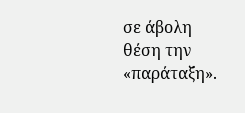σε άβολη θέση την «παράταξη».